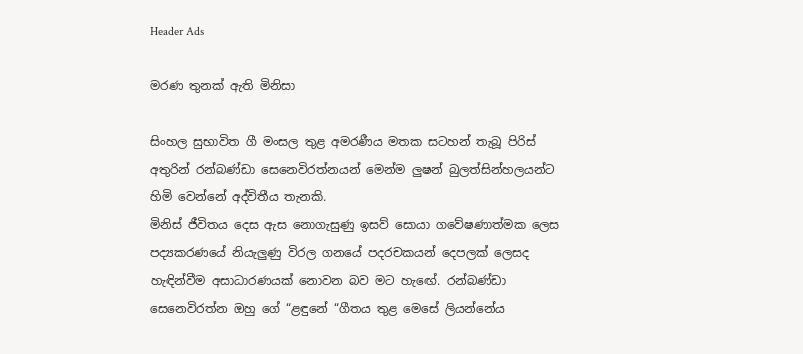Header Ads

මරණ තුනක් ඇති මිනිසා

සිංහල සුභාවිත ගී මංසල තුළ අමරණීය මතක සටහන් තැබූ පිරිස් අතුරින් රන්බණ්ඩා සෙනෙවිරත්නයන් මෙන්ම ලුෂන් බුලත්සින්හලයන්ට හිමි වෙන්නේ අද්විතීය තැනකි.
මිනිස් ජීවිතය දෙස ඇස නොගැසුණු ඉසව් සොයා ගවේෂණාත්මක ලෙස පද්‍යකරණයේ නියැලුණු විරල ගනයේ පදරචකයන් දෙපලක් ලෙසද හැඳින්වීම අසාධාරණයක් නොවන බව මට හැඟේ. රන්බණ්ඩා සෙනෙවිරත්න ඔහු ගේ “ළඳුනේ “ගීතය තුළ මෙසේ ලියන්නේය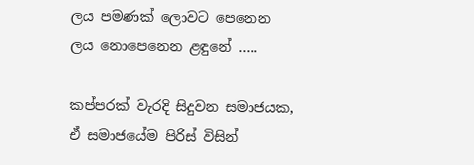ලය පමණක් ලොවට පෙනෙන
ලය නොපෙනෙන ළඳුනේ …..

කප්පරක් වැරදි සිදුවන සමාජයක, ඒ සමාජයේම පිරිස් විසින්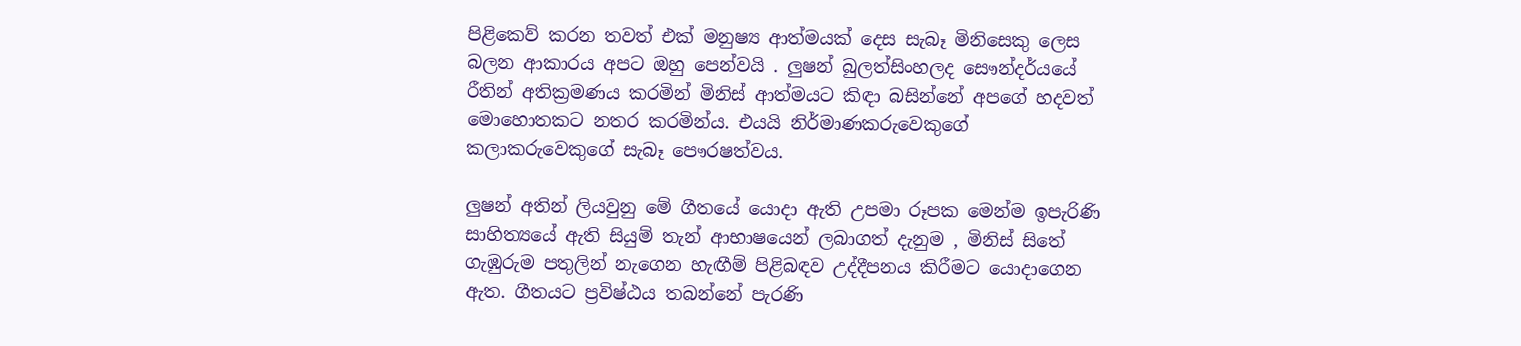පිළිකෙව් කරන තවත් එක් මනුෂ්‍ය ආත්මයක් දෙස සැබෑ මිනිසෙකු ලෙස බලන ආකාරය අපට ඔහු පෙන්වයි . ලුෂන් බුලත්සිංහලද සෞන්දර්යයේ රීතින් අතික්‍රමණය කරමින් මිනිස් ආත්මයට කිඳා බසින්නේ අපගේ හදවත් මොහොතකට නතර කරමින්ය. එයයි නිර්මාණකරුවෙකුගේ කලාකරුවෙකුගේ සැබෑ පෞරෂත්වය.

ලුෂන් අතින් ලියවුනු මේ ගීතයේ යොදා ඇති උපමා රූපක මෙන්ම ඉපැරිණි සාහිත්‍යයේ ඇති සියුම් තැන් ආභාෂයෙන් ලබාගත් දැනුම , මිනිස් සිතේ ගැඹුරුම පතුලින් නැගෙන හැඟීම් පිළිබඳව උද්දීපනය කිරීමට යොදාගෙන ඇත. ගීතයට ප්‍රවිෂ්ඨය තබන්නේ පැරණි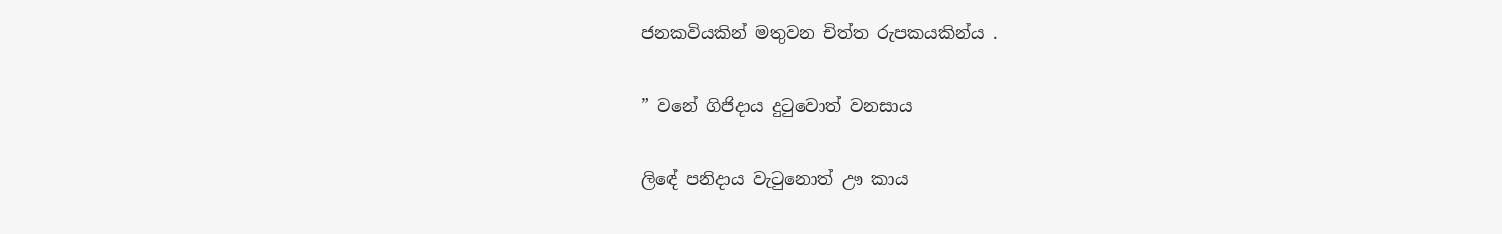ජනකවියකින් මතුවන චිත්ත රුපකයකින්ය .

” වනේ ගිජිදාය දුටුවොත් වනසාය

ලිඳේ පනිදාය වැටුනොත් ඌ කාය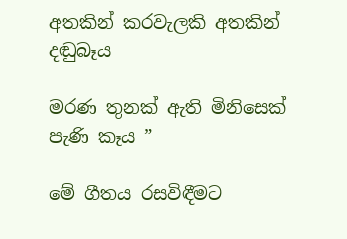අතකින් කරවැලකි අතකින් දඬුබෑය

මරණ තුනක් ඇති මිනිසෙක් පැණි කෑය ”

මේ ගීතය රසවිඳීමට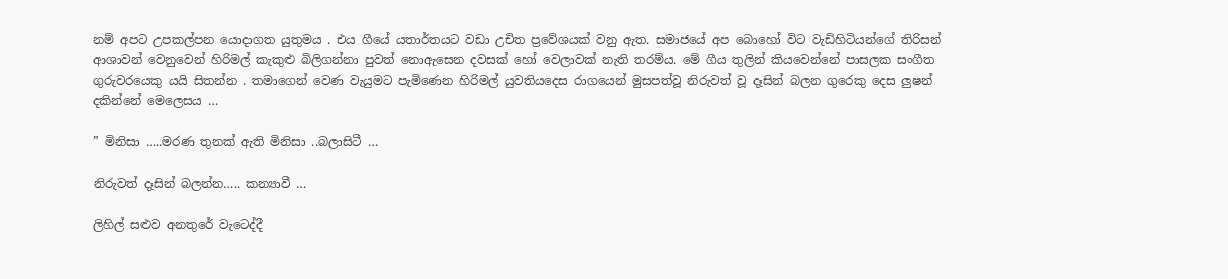නම් අපට උපකල්පන යොදාගත යුතුමය . එය ගීයේ යතාර්තයට වඩා උචිත ප්‍රවේශයක් වනු ඇත. සමාජයේ අප බොහෝ විට වැඩිහිටියන්ගේ තිරිසන් ආශාවන් වෙනුවෙන් හිරිමල් කැකුළු බිලිගන්නා පුවත් නොඇසෙන දවසක් හෝ වෙලාවක් නැති තරම්ය. මේ ගීය තුලින් කියවෙන්නේ පාසලක සංගීත ගුරුවරයෙකු යයි සිතන්න . තමාගෙන් වෙණ වැයුමට පැමිණෙන හිරිමල් යුවතියදෙස රාගයෙන් මුසපත්වූ නිරුවත් වූ දෑසින් බලන ගුරෙකු දෙස ලුෂන් දකින්නේ මෙලෙසය …

” මිනිසා …..මරණ තුනක් ඇති මිනිසා ..බලාසිටී …

නිරුවත් දෑසින් බලන්න….. කන්‍යාවී …

ලිහිල් සළුව අනතුරේ වැටෙද්දී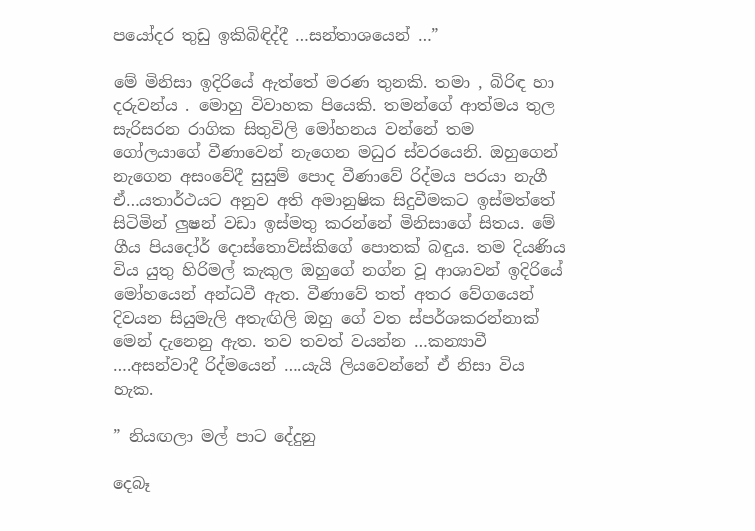පයෝදර තුඩු ඉකිබිඳිද්දී …සන්තාශයෙන් …”

මේ මිනිසා ඉදිරියේ ඇත්තේ මරණ තුනකි. තමා , බිරිඳ හා දරුවන්ය . මොහු විවාහක පියෙකි. තමන්ගේ ආත්මය තුල සැරිසරන රාගික සිතුවිලි මෝහනය වන්නේ තම ගෝලයාගේ වීණාවෙන් නැගෙන මධුර ස්වරයෙනි. ඔහුගෙන් නැගෙන අසංවේදී සුසුම් පොද වීණාවේ රිද්මය පරයා නැගී ඒ…යතාර්ථයට අනුව අති අමානුෂික සිදුවීමකට ඉස්මත්තේ සිටිමින් ලුෂන් වඩා ඉස්මතු කරන්නේ මිනිසාගේ සිතය. මේ ගීය පියදෝර් දොස්තොව්ස්කිගේ පොතක් බඳුය. තම දියණිය විය යුතු හිරිමල් කැකුල ඔහුගේ නග්න වූ ආශාවන් ඉදිරියේ මෝහයෙන් අන්ධවී ඇත. වීණාවේ තත් අතර වේගයෙන් දිවයන සියුමැලි අතැඟිලි ඔහු ගේ වත ස්පර්ශකරන්නාක් මෙන් දැනෙනු ඇත. තව තවත් වයන්න …කන්‍යාවී ….අසන්වාදී රිද්මයෙන් ….යැයි ලියවෙන්නේ ඒ නිසා විය හැක.

” නියඟලා මල් පාට දේදුනු

දෙබෑ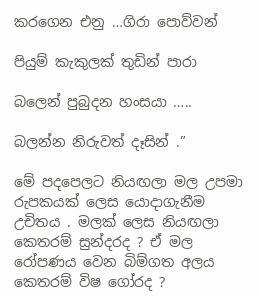කරගෙන එනු …ගිරා පොව්වන්

පියුම් කැකුලක් තුඩින් පාරා

බලෙන් පුබුදන හංසයා …..

බලන්න නිරුවත් දෑසින් .”

මේ පදපෙලට නියඟලා මල උපමා රුපකයක් ලෙස යොදාගැනීම උචිතය . මලක් ලෙස නියඟලා කෙතරම් සුන්දරද ? ඒ මල රෝපණය වෙන බිම්ගත අලය කෙතරම් විෂ ගෝරද ?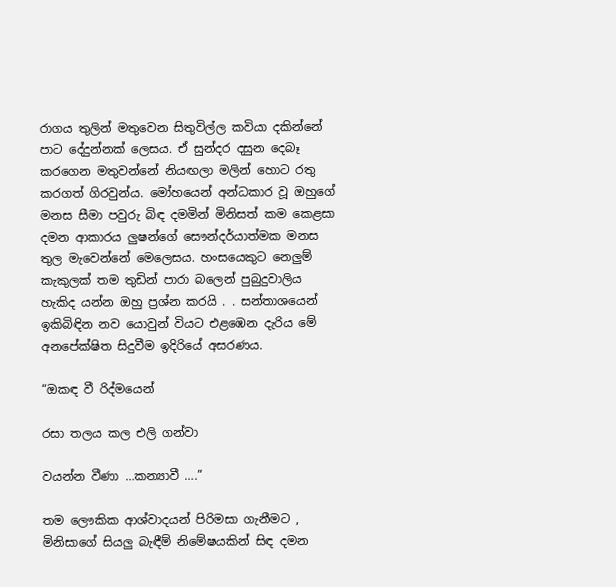රාගය තුලින් මතුවෙන සිතුවිල්ල කවියා දකින්නේ පාට දේදුන්නක් ලෙසය. ඒ සුන්දර දසුන දෙබෑ කරගෙන මතුවන්නේ නියඟලා මලින් හොට රතු කරගත් ගිරවුන්ය. මෝහයෙන් අන්ධකාර වූ ඔහුගේ මනස සීමා පවුරු බිඳ දමමින් මිනිසත් කම කෙළසා දමන ආකාරය ලුෂන්ගේ සෞන්දර්යාත්මක මනස තුල මැවෙන්නේ මෙලෙසය. හංසයෙකුට නෙලුම් කැකුලක් තම තුඩින් පාරා බලෙන් පුබුදුවාලිය හැකිද යන්න ඔහු ප්‍රශ්න කරයි . . සන්තාශයෙන් ඉකිබිඳින නව යොවුන් වියට එළඹෙන දැරිය මේ අනපේක්ෂිත සිදුවීම ඉදිරියේ අසරණය.

“ඔකඳ වී රිද්මයෙන්

රසා තලය කල එලි ගන්වා

වයන්න වීණා …කන්‍යාවී ….”

තම ලෞකික ආශ්වාදයන් පිරිමසා ගැනීමට , මිනිසාගේ සියලු බැඳීම් නිමේෂයකින් සිඳ දමන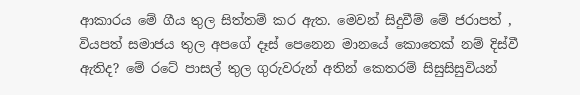ආකාරය මේ ගීය තුල සිත්තම් කර ඇත. මෙවන් සිදුවීම් මේ ජරාපත් , වියපත් සමාජය තුල අපගේ දෑස් පෙනෙන මානයේ කොතෙක් නම් දිස්වී ඇතිද? මේ රටේ පාසල් තුල ගුරුවරුන් අතින් කෙතරම් සිසුසිසුවියන්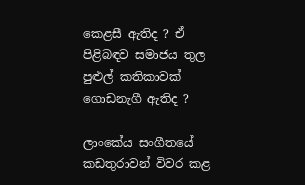කෙළසී ඇතිද ? ඒ පිළිබඳව සමාජය තුල පුළුල් කතිකාවක් ගොඩනැගී ඇතිද ?

ලාංකේය සංගීතයේ කඩතුරාවන් විවර කළ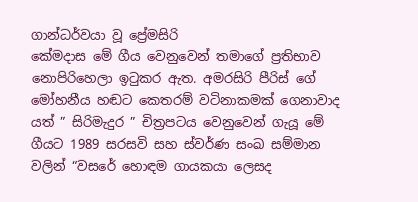ගාන්ධර්වයා වූ ප්‍රේමසිරි
කේමදාස මේ ගීය වෙනුවෙන් තමාගේ ප්‍රතිභාව නොපිරිහෙලා ඉටුකර ඇත. අමරසිරි පීරිස් ගේ මෝහනීය හඬට කෙතරම් වටිනාකමක් ගෙනාවාද යත් ” සිරිමැදුර ” චිත්‍රපටය වෙනුවෙන් ගැයූ මේ ගීයට 1989 සරසවි සහ ස්වර්ණ සංඛ සම්මාන වලින් “වසරේ හොඳම ගායකයා ලෙසද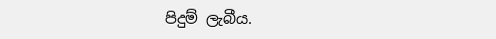පිදුම් ලැබීය.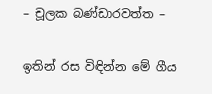– චූලක බණ්ඩාරවත්ත –

ඉතින් රස විඳින්න මේ ගීය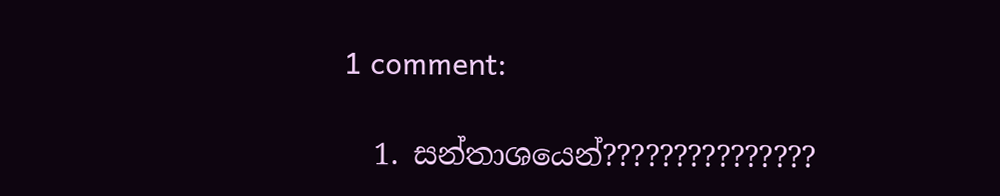1 comment:

  1. සන්තාශයෙන්???????????????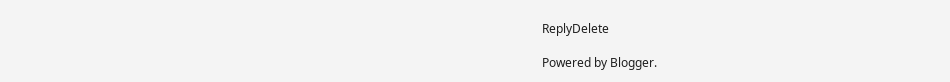ReplyDelete

Powered by Blogger.